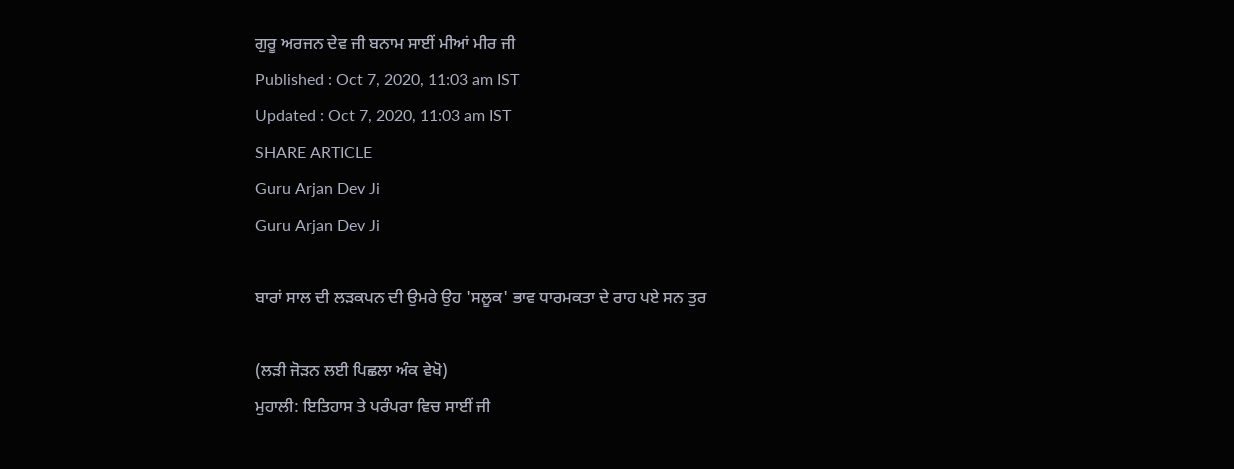ਗੁਰੂ ਅਰਜਨ ਦੇਵ ਜੀ ਬਨਾਮ ਸਾਈਂ ਮੀਆਂ ਮੀਰ ਜੀ
Published : Oct 7, 2020, 11:03 am IST
Updated : Oct 7, 2020, 11:03 am IST
SHARE ARTICLE
Guru Arjan Dev Ji
Guru Arjan Dev Ji

ਬਾਰਾਂ ਸਾਲ ਦੀ ਲੜਕਪਨ ਦੀ ਉਮਰੇ ਉਹ 'ਸਲੂਕ' ਭਾਵ ਧਾਰਮਕਤਾ ਦੇ ਰਾਹ ਪਏ ਸਨ ਤੁਰ

(ਲੜੀ ਜੋੜਨ ਲਈ ਪਿਛਲਾ ਅੰਕ ਵੇਖੋ)
ਮੁਹਾਲੀ: ਇਤਿਹਾਸ ਤੇ ਪਰੰਪਰਾ ਵਿਚ ਸਾਈਂ ਜੀ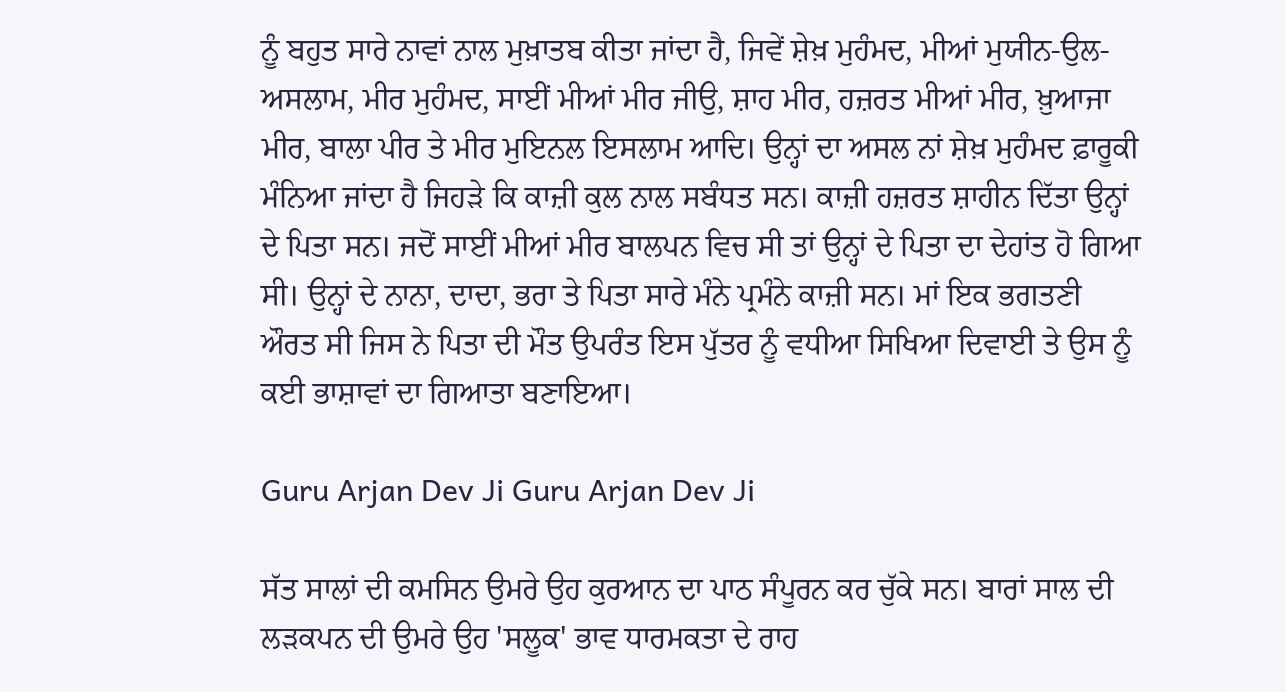ਨੂੰ ਬਹੁਤ ਸਾਰੇ ਨਾਵਾਂ ਨਾਲ ਮੁਖ਼ਾਤਬ ਕੀਤਾ ਜਾਂਦਾ ਹੈ, ਜਿਵੇਂ ਸ਼ੇਖ਼ ਮੁਹੰਮਦ, ਮੀਆਂ ਮੁਯੀਨ-ਉਲ-ਅਸਲਾਮ, ਮੀਰ ਮੁਹੰਮਦ, ਸਾਈਂ ਮੀਆਂ ਮੀਰ ਜੀਉ, ਸ਼ਾਹ ਮੀਰ, ਹਜ਼ਰਤ ਮੀਆਂ ਮੀਰ, ਖ਼ੁਆਜਾ ਮੀਰ, ਬਾਲਾ ਪੀਰ ਤੇ ਮੀਰ ਮੁਇਨਲ ਇਸਲਾਮ ਆਦਿ। ਉਨ੍ਹਾਂ ਦਾ ਅਸਲ ਨਾਂ ਸ਼ੇਖ਼ ਮੁਹੰਮਦ ਫ਼ਾਰੂਕੀ ਮੰਨਿਆ ਜਾਂਦਾ ਹੈ ਜਿਹੜੇ ਕਿ ਕਾਜ਼ੀ ਕੁਲ ਨਾਲ ਸਬੰਧਤ ਸਨ। ਕਾਜ਼ੀ ਹਜ਼ਰਤ ਸ਼ਾਹੀਨ ਦਿੱਤਾ ਉਨ੍ਹਾਂ ਦੇ ਪਿਤਾ ਸਨ। ਜਦੋਂ ਸਾਈਂ ਮੀਆਂ ਮੀਰ ਬਾਲਪਨ ਵਿਚ ਸੀ ਤਾਂ ਉਨ੍ਹਾਂ ਦੇ ਪਿਤਾ ਦਾ ਦੇਹਾਂਤ ਹੋ ਗਿਆ ਸੀ। ਉਨ੍ਹਾਂ ਦੇ ਨਾਨਾ, ਦਾਦਾ, ਭਰਾ ਤੇ ਪਿਤਾ ਸਾਰੇ ਮੰਨੇ ਪ੍ਰਮੰਨੇ ਕਾਜ਼ੀ ਸਨ। ਮਾਂ ਇਕ ਭਗਤਣੀ ਔਰਤ ਸੀ ਜਿਸ ਨੇ ਪਿਤਾ ਦੀ ਮੌਤ ਉਪਰੰਤ ਇਸ ਪੁੱਤਰ ਨੂੰ ਵਧੀਆ ਸਿਖਿਆ ਦਿਵਾਈ ਤੇ ਉਸ ਨੂੰ ਕਈ ਭਾਸ਼ਾਵਾਂ ਦਾ ਗਿਆਤਾ ਬਣਾਇਆ।

Guru Arjan Dev Ji Guru Arjan Dev Ji

ਸੱਤ ਸਾਲਾਂ ਦੀ ਕਮਸਿਨ ਉਮਰੇ ਉਹ ਕੁਰਆਨ ਦਾ ਪਾਠ ਸੰਪੂਰਨ ਕਰ ਚੁੱਕੇ ਸਨ। ਬਾਰਾਂ ਸਾਲ ਦੀ ਲੜਕਪਨ ਦੀ ਉਮਰੇ ਉਹ 'ਸਲੂਕ' ਭਾਵ ਧਾਰਮਕਤਾ ਦੇ ਰਾਹ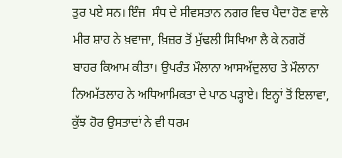ਤੁਰ ਪਏ ਸਨ। ਇੰਜ  ਸੰਧ ਦੇ ਸੀਵਸਤਾਨ ਨਗਰ ਵਿਚ ਪੈਦਾ ਹੋਣ ਵਾਲੇ ਮੀਰ ਸ਼ਾਹ ਨੇ ਖ਼ਵਾਜਾ, ਖ਼ਿਜ਼ਰ ਤੋਂ ਮੁੱਢਲੀ ਸਿਖਿਆ ਲੈ ਕੇ ਨਗਰੋਂ ਬਾਹਰ ਕਿਆਮ ਕੀਤਾ। ਉਪਰੰਤ ਮੌਲਾਨਾ ਆਸਅੱਦੁਲਾਹ ਤੇ ਮੌਲਾਨਾ ਨਿਅਮੱਤਲਾਹ ਨੇ ਅਧਿਆਮਿਕਤਾ ਦੇ ਪਾਠ ਪੜ੍ਹਾਏ। ਇਨ੍ਹਾਂ ਤੋਂ ਇਲਾਵਾ, ਕੁੱਝ ਹੋਰ ਉਸਤਾਦਾਂ ਨੇ ਵੀ ਧਰਮ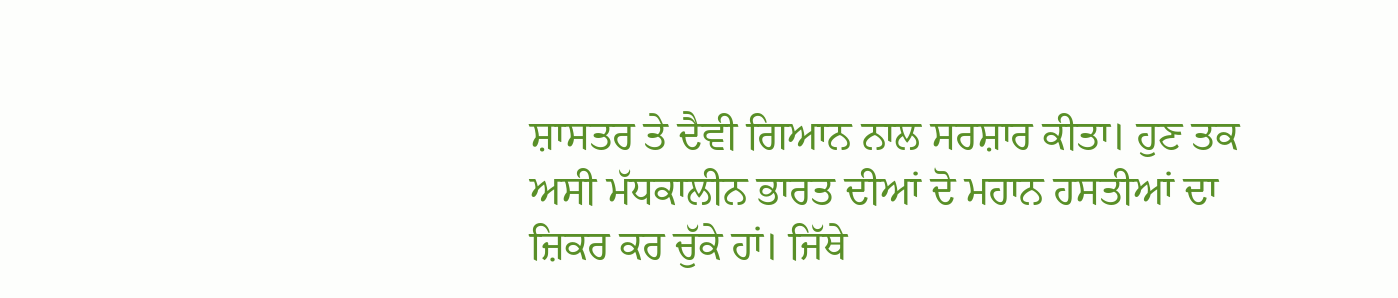ਸ਼ਾਸਤਰ ਤੇ ਦੈਵੀ ਗਿਆਨ ਨਾਲ ਸਰਸ਼ਾਰ ਕੀਤਾ। ਹੁਣ ਤਕ ਅਸੀ ਮੱਧਕਾਲੀਨ ਭਾਰਤ ਦੀਆਂ ਦੋ ਮਹਾਨ ਹਸਤੀਆਂ ਦਾ ਜ਼ਿਕਰ ਕਰ ਚੁੱਕੇ ਹਾਂ। ਜਿੱਥੇ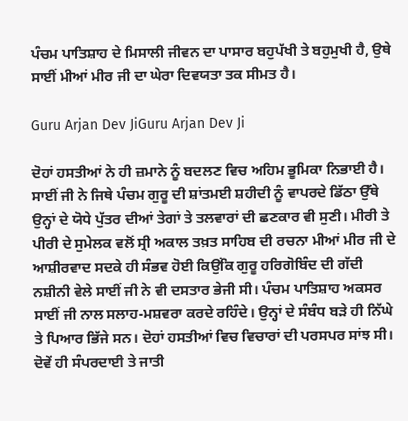ਪੰਚਮ ਪਾਤਿਸ਼ਾਹ ਦੇ ਮਿਸਾਲੀ ਜੀਵਨ ਦਾ ਪਾਸਾਰ ਬਹੁਪੱਖੀ ਤੇ ਬਹੁਮੁਖੀ ਹੈ, ਉਥੇ ਸਾਈਂ ਮੀਆਂ ਮੀਰ ਜੀ ਦਾ ਘੇਰਾ ਦਿਵਯਤਾ ਤਕ ਸੀਮਤ ਹੈ।

Guru Arjan Dev JiGuru Arjan Dev Ji

ਦੋਹਾਂ ਹਸਤੀਆਂ ਨੇ ਹੀ ਜ਼ਮਾਨੇ ਨੂੰ ਬਦਲਣ ਵਿਚ ਅਹਿਮ ਭੂਮਿਕਾ ਨਿਭਾਈ ਹੈ। ਸਾਈਂ ਜੀ ਨੇ ਜਿਥੇ ਪੰਚਮ ਗੁਰੂ ਦੀ ਸ਼ਾਂਤਮਈ ਸ਼ਹੀਦੀ ਨੂੰ ਵਾਪਰਦੇ ਡਿੱਠਾ ਉੱਥੇ ਉਨ੍ਹਾਂ ਦੇ ਯੋਧੇ ਪੁੱਤਰ ਦੀਆਂ ਤੇਗਾਂ ਤੇ ਤਲਵਾਰਾਂ ਦੀ ਛਣਕਾਰ ਵੀ ਸੁਣੀ। ਮੀਰੀ ਤੇ ਪੀਰੀ ਦੇ ਸੁਮੇਲਕ ਵਲੋਂ ਸ੍ਰੀ ਅਕਾਲ ਤਖ਼ਤ ਸਾਹਿਬ ਦੀ ਰਚਨਾ ਮੀਆਂ ਮੀਰ ਜੀ ਦੇ ਆਸ਼ੀਰਵਾਦ ਸਦਕੇ ਹੀ ਸੰਭਵ ਹੋਈ ਕਿਉਂਕਿ ਗੁਰੂ ਹਰਿਗੋਬਿੰਦ ਦੀ ਗੱਦੀ ਨਸ਼ੀਨੀ ਵੇਲੇ ਸਾਈਂ ਜੀ ਨੇ ਵੀ ਦਸਤਾਰ ਭੇਜੀ ਸੀ। ਪੰਚਮ ਪਾਤਿਸ਼ਾਹ ਅਕਸਰ ਸਾਈਂ ਜੀ ਨਾਲ ਸਲਾਹ-ਮਸ਼ਵਰਾ ਕਰਦੇ ਰਹਿੰਦੇ। ਉਨ੍ਹਾਂ ਦੇ ਸੰਬੰਧ ਬੜੇ ਹੀ ਨਿੱਘੇ ਤੇ ਪਿਆਰ ਭਿੱਜੇ ਸਨ। ਦੋਹਾਂ ਹਸਤੀਆਂ ਵਿਚ ਵਿਚਾਰਾਂ ਦੀ ਪਰਸਪਰ ਸਾਂਝ ਸੀ। ਦੋਵੇਂ ਹੀ ਸੰਪਰਦਾਈ ਤੇ ਜਾਤੀ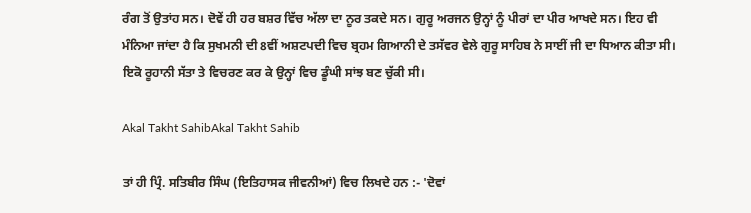ਰੰਗ ਤੋਂ ਉਤਾਂਹ ਸਨ। ਦੋਵੇਂ ਹੀ ਹਰ ਬਸ਼ਰ ਵਿੱਚ ਅੱਲਾ ਦਾ ਨੂਰ ਤਕਦੇ ਸਨ। ਗੁਰੂ ਅਰਜਨ ਉਨ੍ਹਾਂ ਨੂੰ ਪੀਰਾਂ ਦਾ ਪੀਰ ਆਖਦੇ ਸਨ। ਇਹ ਵੀ ਮੰਨਿਆ ਜਾਂਦਾ ਹੈ ਕਿ ਸੁਖਮਨੀ ਦੀ 8ਵੀਂ ਅਸ਼ਟਪਦੀ ਵਿਚ ਬ੍ਰਹਮ ਗਿਆਨੀ ਦੇ ਤਸੱਵਰ ਵੇਲੇ ਗੁਰੂ ਸਾਹਿਬ ਨੇ ਸਾਈਂ ਜੀ ਦਾ ਧਿਆਨ ਕੀਤਾ ਸੀ। ਇਕੋ ਰੂਹਾਨੀ ਸੱਤਾ ਤੇ ਵਿਚਰਣ ਕਰ ਕੇ ਉਨ੍ਹਾਂ ਵਿਚ ਡੂੰਘੀ ਸਾਂਝ ਬਣ ਚੁੱਕੀ ਸੀ।

Akal Takht SahibAkal Takht Sahib

ਤਾਂ ਹੀ ਪ੍ਰਿੰ. ਸਤਿਬੀਰ ਸਿੰਘ (ਇਤਿਹਾਸਕ ਜੀਵਨੀਆਂ) ਵਿਚ ਲਿਖਦੇ ਹਨ :- 'ਦੋਵਾਂ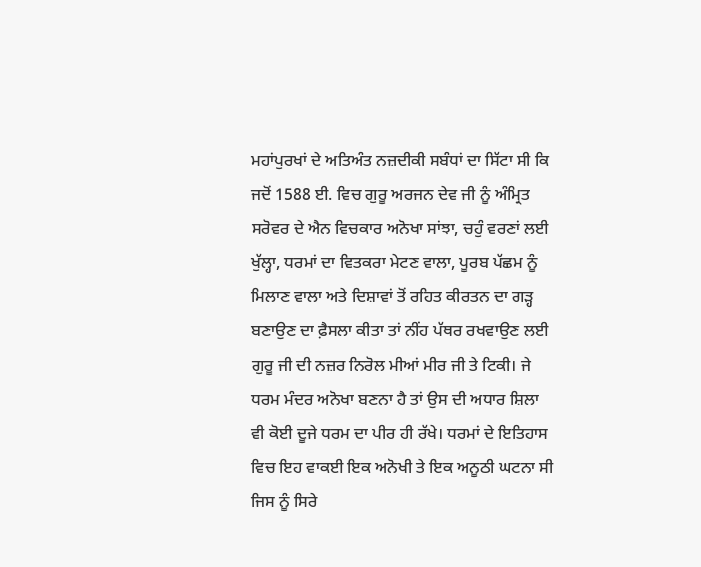ਮਹਾਂਪੁਰਖਾਂ ਦੇ ਅਤਿਅੰਤ ਨਜ਼ਦੀਕੀ ਸਬੰਧਾਂ ਦਾ ਸਿੱਟਾ ਸੀ ਕਿ ਜਦੋਂ 1588 ਈ. ਵਿਚ ਗੁਰੂ ਅਰਜਨ ਦੇਵ ਜੀ ਨੂੰ ਅੰਮ੍ਰਿਤ ਸਰੋਵਰ ਦੇ ਐਨ ਵਿਚਕਾਰ ਅਨੋਖਾ ਸਾਂਝਾ, ਚਹੁੰ ਵਰਣਾਂ ਲਈ ਖੁੱਲ੍ਹਾ, ਧਰਮਾਂ ਦਾ ਵਿਤਕਰਾ ਮੇਟਣ ਵਾਲਾ, ਪੂਰਬ ਪੱਛਮ ਨੂੰ ਮਿਲਾਣ ਵਾਲਾ ਅਤੇ ਦਿਸ਼ਾਵਾਂ ਤੋਂ ਰਹਿਤ ਕੀਰਤਨ ਦਾ ਗੜ੍ਹ ਬਣਾਉਣ ਦਾ ਫ਼ੈਸਲਾ ਕੀਤਾ ਤਾਂ ਨੀਂਹ ਪੱਥਰ ਰਖਵਾਉਣ ਲਈ ਗੁਰੂ ਜੀ ਦੀ ਨਜ਼ਰ ਨਿਰੋਲ ਮੀਆਂ ਮੀਰ ਜੀ ਤੇ ਟਿਕੀ। ਜੇ ਧਰਮ ਮੰਦਰ ਅਨੋਖਾ ਬਣਨਾ ਹੈ ਤਾਂ ਉਸ ਦੀ ਅਧਾਰ ਸ਼ਿਲਾ ਵੀ ਕੋਈ ਦੂਜੇ ਧਰਮ ਦਾ ਪੀਰ ਹੀ ਰੱਖੇ। ਧਰਮਾਂ ਦੇ ਇਤਿਹਾਸ ਵਿਚ ਇਹ ਵਾਕਈ ਇਕ ਅਨੋਖੀ ਤੇ ਇਕ ਅਨੂਠੀ ਘਟਨਾ ਸੀ ਜਿਸ ਨੂੰ ਸਿਰੇ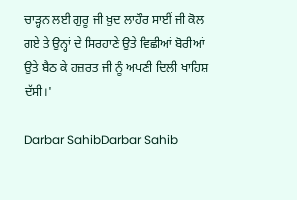ਚਾੜ੍ਹਨ ਲਈ ਗੁਰੂ ਜੀ ਖ਼ੁਦ ਲਾਹੌਰ ਸਾਈਂ ਜੀ ਕੋਲ ਗਏ ਤੇ ਉਨ੍ਹਾਂ ਦੇ ਸਿਰਹਾਣੇ ਉਤੇ ਵਿਛੀਆਂ ਬੋਰੀਆਂ ਉਤੇ ਬੈਠ ਕੇ ਹਜ਼ਰਤ ਜੀ ਨੂੰ ਅਪਣੀ ਦਿਲੀ ਖਾਹਿਸ਼ ਦੱਸੀ।'

Darbar SahibDarbar Sahib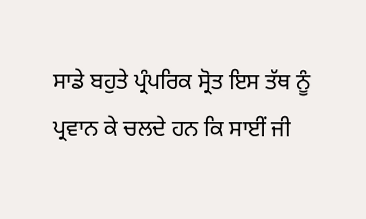ਸਾਡੇ ਬਹੁਤੇ ਪ੍ਰੰਪਰਿਕ ਸ੍ਰੋਤ ਇਸ ਤੱਥ ਨੂੰ ਪ੍ਰਵਾਨ ਕੇ ਚਲਦੇ ਹਨ ਕਿ ਸਾਈਂ ਜੀ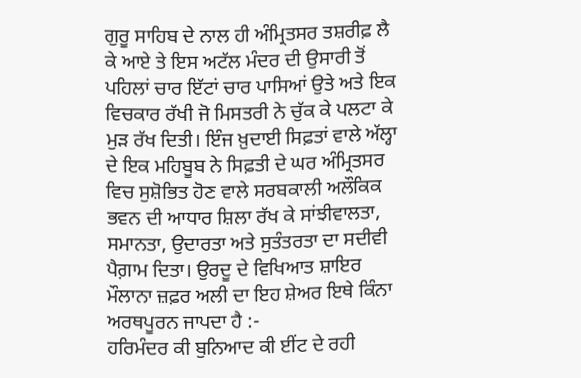ਗੁਰੂ ਸਾਹਿਬ ਦੇ ਨਾਲ ਹੀ ਅੰਮ੍ਰਿਤਸਰ ਤਸ਼ਰੀਫ਼ ਲੈ ਕੇ ਆਏ ਤੇ ਇਸ ਅਟੱਲ ਮੰਦਰ ਦੀ ਉਸਾਰੀ ਤੋਂ ਪਹਿਲਾਂ ਚਾਰ ਇੱਟਾਂ ਚਾਰ ਪਾਸਿਆਂ ਉਤੇ ਅਤੇ ਇਕ ਵਿਚਕਾਰ ਰੱਖੀ ਜੋ ਮਿਸਤਰੀ ਨੇ ਚੁੱਕ ਕੇ ਪਲਟਾ ਕੇ ਮੁੜ ਰੱਖ ਦਿਤੀ। ਇੰਜ ਖ਼ੁਦਾਈ ਸਿਫ਼ਤਾਂ ਵਾਲੇ ਅੱਲ੍ਹਾ ਦੇ ਇਕ ਮਹਿਬੂਬ ਨੇ ਸਿਫ਼ਤੀ ਦੇ ਘਰ ਅੰਮ੍ਰਿਤਸਰ ਵਿਚ ਸੁਸ਼ੋਭਿਤ ਹੋਣ ਵਾਲੇ ਸਰਬਕਾਲੀ ਅਲੌਕਿਕ ਭਵਨ ਦੀ ਆਧਾਰ ਸ਼ਿਲਾ ਰੱਖ ਕੇ ਸਾਂਝੀਵਾਲਤਾ, ਸਮਾਨਤਾ, ਉਦਾਰਤਾ ਅਤੇ ਸੁਤੰਤਰਤਾ ਦਾ ਸਦੀਵੀ ਪੈਗ਼ਾਮ ਦਿਤਾ। ਉਰਦੂ ਦੇ ਵਿਖਿਆਤ ਸ਼ਾਇਰ ਮੌਲਾਨਾ ਜ਼ਫ਼ਰ ਅਲੀ ਦਾ ਇਹ ਸ਼ੇਅਰ ਇਥੇ ਕਿੰਨਾ ਅਰਥਪੂਰਨ ਜਾਪਦਾ ਹੈ :-
ਹਰਿਮੰਦਰ ਕੀ ਬੁਨਿਆਦ ਕੀ ਈਂਟ ਦੇ ਰਹੀ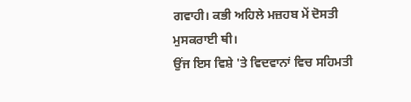ਗਵਾਹੀ। ਕਭੀ ਅਹਿਲੇ ਮਜ਼ਹਬ ਮੇਂ ਦੋਸਤੀ ਮੁਸਕਰਾਈ ਥੀ।
ਉਂਜ ਇਸ ਵਿਸ਼ੇ 'ਤੇ ਵਿਦਵਾਨਾਂ ਵਿਚ ਸਹਿਮਤੀ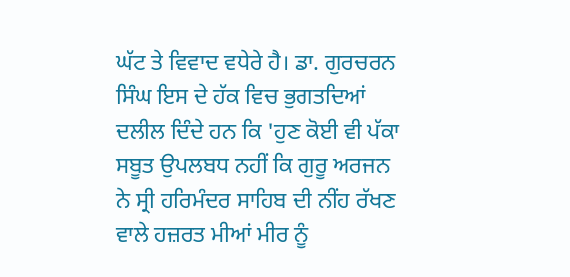ਘੱਟ ਤੇ ਵਿਵਾਦ ਵਧੇਰੇ ਹੈ। ਡਾ. ਗੁਰਚਰਨ ਸਿੰਘ ਇਸ ਦੇ ਹੱਕ ਵਿਚ ਭੁਗਤਦਿਆਂ ਦਲੀਲ ਦਿੰਦੇ ਹਨ ਕਿ 'ਹੁਣ ਕੋਈ ਵੀ ਪੱਕਾ ਸਬੂਤ ਉਪਲਬਧ ਨਹੀਂ ਕਿ ਗੁਰੂ ਅਰਜਨ ਨੇ ਸ੍ਰੀ ਹਰਿਮੰਦਰ ਸਾਹਿਬ ਦੀ ਨੀਂਹ ਰੱਖਣ ਵਾਲੇ ਹਜ਼ਰਤ ਮੀਆਂ ਮੀਰ ਨੂੰ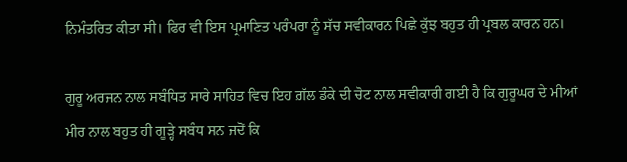ਨਿਮੰਤਰਿਤ ਕੀਤਾ ਸੀ। ਫਿਰ ਵੀ ਇਸ ਪ੍ਰਮਾਣਿਤ ਪਰੰਪਰਾ ਨੂੰ ਸੱਚ ਸਵੀਕਾਰਨ ਪਿਛੇ ਕੁੱਝ ਬਹੁਤ ਹੀ ਪ੍ਰਬਲ ਕਾਰਨ ਹਨ।

ਗੁਰੂ ਅਰਜਨ ਨਾਲ ਸਬੰਧਿਤ ਸਾਰੇ ਸਾਹਿਤ ਵਿਚ ਇਹ ਗ਼ੱਲ ਡੰਕੇ ਦੀ ਚੋਟ ਨਾਲ ਸਵੀਕਾਰੀ ਗਈ ਹੈ ਕਿ ਗੁਰੂਘਰ ਦੇ ਮੀਆਂ ਮੀਰ ਨਾਲ ਬਹੁਤ ਹੀ ਗੂੜ੍ਹੇ ਸਬੰਧ ਸਨ ਜਦੋਂ ਕਿ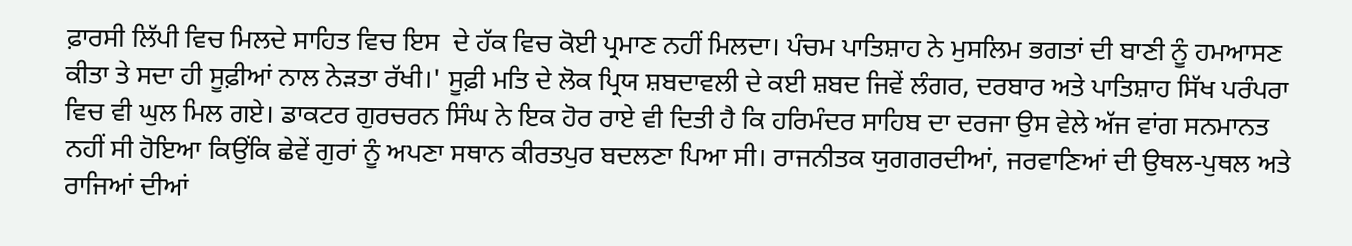ਫ਼ਾਰਸੀ ਲਿੱਪੀ ਵਿਚ ਮਿਲਦੇ ਸਾਹਿਤ ਵਿਚ ਇਸ  ਦੇ ਹੱਕ ਵਿਚ ਕੋਈ ਪ੍ਰਮਾਣ ਨਹੀਂ ਮਿਲਦਾ। ਪੰਚਮ ਪਾਤਿਸ਼ਾਹ ਨੇ ਮੁਸਲਿਮ ਭਗਤਾਂ ਦੀ ਬਾਣੀ ਨੂੰ ਹਮਆਸਣ ਕੀਤਾ ਤੇ ਸਦਾ ਹੀ ਸੂਫ਼ੀਆਂ ਨਾਲ ਨੇੜਤਾ ਰੱਖੀ।' ਸੂਫ਼ੀ ਮਤਿ ਦੇ ਲੋਕ ਪ੍ਰਿਯ ਸ਼ਬਦਾਵਲੀ ਦੇ ਕਈ ਸ਼ਬਦ ਜਿਵੇਂ ਲੰਗਰ, ਦਰਬਾਰ ਅਤੇ ਪਾਤਿਸ਼ਾਹ ਸਿੱਖ ਪਰੰਪਰਾ ਵਿਚ ਵੀ ਘੁਲ ਮਿਲ ਗਏ। ਡਾਕਟਰ ਗੁਰਚਰਨ ਸਿੰਘ ਨੇ ਇਕ ਹੋਰ ਰਾਏ ਵੀ ਦਿਤੀ ਹੈ ਕਿ ਹਰਿਮੰਦਰ ਸਾਹਿਬ ਦਾ ਦਰਜਾ ਉਸ ਵੇਲੇ ਅੱਜ ਵਾਂਗ ਸਨਮਾਨਤ ਨਹੀਂ ਸੀ ਹੋਇਆ ਕਿਉਂਕਿ ਛੇਵੇਂ ਗੁਰਾਂ ਨੂੰ ਅਪਣਾ ਸਥਾਨ ਕੀਰਤਪੁਰ ਬਦਲਣਾ ਪਿਆ ਸੀ। ਰਾਜਨੀਤਕ ਯੁਗਗਰਦੀਆਂ, ਜਰਵਾਣਿਆਂ ਦੀ ਉਥਲ-ਪੁਥਲ ਅਤੇ ਰਾਜਿਆਂ ਦੀਆਂ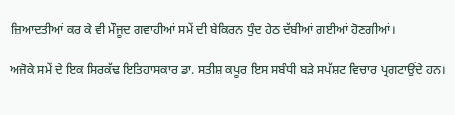ਜ਼ਿਆਦਤੀਆਂ ਕਰ ਕੇ ਵੀ ਮੌਜੂਦ ਗਵਾਹੀਆਂ ਸਮੇਂ ਦੀ ਬੇਕਿਰਨ ਧੁੰਦ ਹੇਠ ਦੱਬੀਆਂ ਗਈਆਂ ਹੋਣਗੀਆਂ।

ਅਜੋਕੇ ਸਮੇਂ ਦੇ ਇਕ ਸਿਰਕੱਢ ਇਤਿਹਾਸਕਾਰ ਡਾ. ਸਤੀਸ਼ ਕਪੂਰ ਇਸ ਸਬੰਧੀ ਬੜੇ ਸਪੱਸ਼ਟ ਵਿਚਾਰ ਪ੍ਰਗਟਾਉਂਦੇ ਹਨ।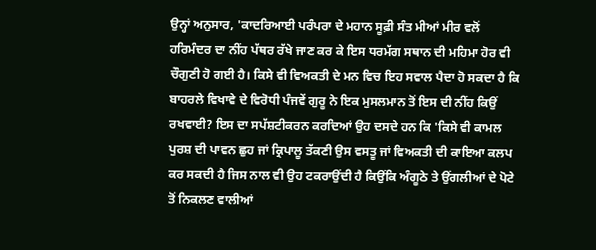ਉਨ੍ਹਾਂ ਅਨੁਸਾਰ, 'ਕਾਦਰਿਆਈ ਪਰੰਪਰਾ ਦੇ ਮਹਾਨ ਸੂਫ਼ੀ ਸੰਤ ਮੀਆਂ ਮੀਰ ਵਲੋਂ ਹਰਿਮੰਦਰ ਦਾ ਨੀਂਹ ਪੱਥਰ ਰੱਖੇ ਜਾਣ ਕਰ ਕੇ ਇਸ ਧਰਮੱਗ ਸਥਾਨ ਦੀ ਮਹਿਮਾ ਹੋਰ ਵੀ ਚੌਗੁਣੀ ਹੋ ਗਈ ਹੈ। ਕਿਸੇ ਵੀ ਵਿਅਕਤੀ ਦੇ ਮਨ ਵਿਚ ਇਹ ਸਵਾਲ ਪੈਦਾ ਹੋ ਸਕਦਾ ਹੈ ਕਿ ਬਾਹਰਲੇ ਵਿਖਾਵੇ ਦੇ ਵਿਰੋਧੀ ਪੰਜਵੇਂ ਗੁਰੂ ਨੇ ਇਕ ਮੁਸਲਮਾਨ ਤੋਂ ਇਸ ਦੀ ਨੀਂਹ ਕਿਉਂ ਰਖਵਾਈ? ਇਸ ਦਾ ਸਪੱਸ਼ਟੀਕਰਨ ਕਰਦਿਆਂ ਉਹ ਦਸਦੇ ਹਨ ਕਿ 'ਕਿਸੇ ਵੀ ਕਾਮਲ ਪੁਰਸ਼ ਦੀ ਪਾਵਨ ਛੁਹ ਜਾਂ ਕ੍ਰਿਪਾਲੂ ਤੱਕਣੀ ਉਸ ਵਸਤੂ ਜਾਂ ਵਿਅਕਤੀ ਦੀ ਕਾਇਆ ਕਲਪ ਕਰ ਸਕਦੀ ਹੈ ਜਿਸ ਨਾਲ ਵੀ ਉਹ ਟਕਰਾਉਂਦੀ ਹੈ ਕਿਉਂਕਿ ਅੰਗੂਠੇ ਤੇ ਉਂਗਲੀਆਂ ਦੇ ਪੋਟੇ ਤੋਂ ਨਿਕਲਣ ਵਾਲੀਆਂ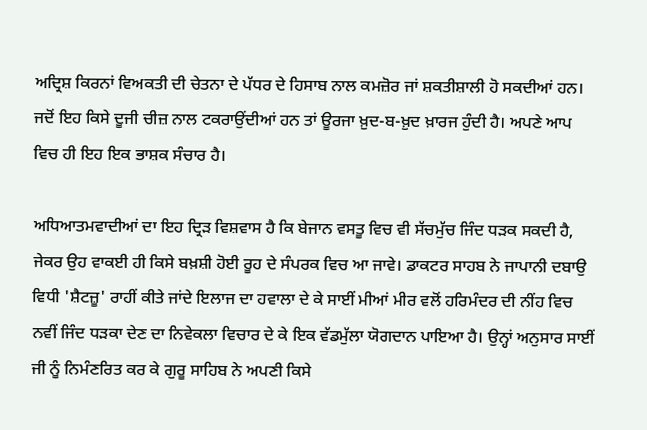ਅਦ੍ਰਿਸ਼ ਕਿਰਨਾਂ ਵਿਅਕਤੀ ਦੀ ਚੇਤਨਾ ਦੇ ਪੱਧਰ ਦੇ ਹਿਸਾਬ ਨਾਲ ਕਮਜ਼ੋਰ ਜਾਂ ਸ਼ਕਤੀਸ਼ਾਲੀ ਹੋ ਸਕਦੀਆਂ ਹਨ। ਜਦੋਂ ਇਹ ਕਿਸੇ ਦੂਜੀ ਚੀਜ਼ ਨਾਲ ਟਕਰਾਉਂਦੀਆਂ ਹਨ ਤਾਂ ਊਰਜਾ ਖ਼ੁਦ-ਬ-ਖ਼ੁਦ ਖ਼ਾਰਜ ਹੁੰਦੀ ਹੈ। ਅਪਣੇ ਆਪ ਵਿਚ ਹੀ ਇਹ ਇਕ ਭਾਸ਼ਕ ਸੰਚਾਰ ਹੈ।

ਅਧਿਆਤਮਵਾਦੀਆਂ ਦਾ ਇਹ ਦ੍ਰਿੜ ਵਿਸ਼ਵਾਸ ਹੈ ਕਿ ਬੇਜਾਨ ਵਸਤੂ ਵਿਚ ਵੀ ਸੱਚਮੁੱਚ ਜਿੰਦ ਧੜਕ ਸਕਦੀ ਹੈ, ਜੇਕਰ ਉਹ ਵਾਕਈ ਹੀ ਕਿਸੇ ਬਖ਼ਸ਼ੀ ਹੋਈ ਰੂਹ ਦੇ ਸੰਪਰਕ ਵਿਚ ਆ ਜਾਵੇ। ਡਾਕਟਰ ਸਾਹਬ ਨੇ ਜਾਪਾਨੀ ਦਬਾਉ ਵਿਧੀ 'ਸ਼ੈਟਜ਼ੂ' ਰਾਹੀਂ ਕੀਤੇ ਜਾਂਦੇ ਇਲਾਜ ਦਾ ਹਵਾਲਾ ਦੇ ਕੇ ਸਾਈਂ ਮੀਆਂ ਮੀਰ ਵਲੋਂ ਹਰਿਮੰਦਰ ਦੀ ਨੀਂਹ ਵਿਚ ਨਵੀਂ ਜਿੰਦ ਧੜਕਾ ਦੇਣ ਦਾ ਨਿਵੇਕਲਾ ਵਿਚਾਰ ਦੇ ਕੇ ਇਕ ਵੱਡਮੁੱਲਾ ਯੋਗਦਾਨ ਪਾਇਆ ਹੈ। ਉਨ੍ਹਾਂ ਅਨੁਸਾਰ ਸਾਈਂ ਜੀ ਨੂੰ ਨਿਮੰਣਰਿਤ ਕਰ ਕੇ ਗੁਰੂ ਸਾਹਿਬ ਨੇ ਅਪਣੀ ਕਿਸੇ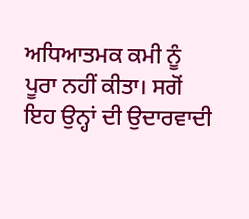ਅਧਿਆਤਮਕ ਕਮੀ ਨੂੰ ਪੂਰਾ ਨਹੀਂ ਕੀਤਾ। ਸਗੋਂ ਇਹ ਉਨ੍ਹਾਂ ਦੀ ਉਦਾਰਵਾਦੀ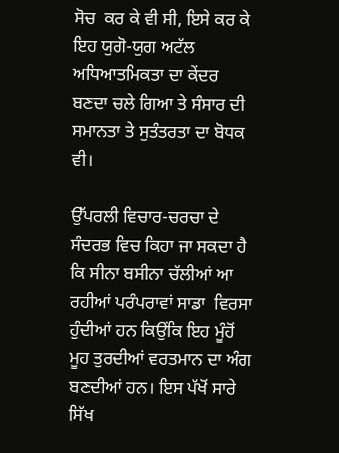ਸੋਚ  ਕਰ ਕੇ ਵੀ ਸੀ, ਇਸੇ ਕਰ ਕੇ ਇਹ ਯੁਗੋ-ਯੁਗ ਅਟੱਲ ਅਧਿਆਤਮਿਕਤਾ ਦਾ ਕੇਂਦਰ ਬਣਦਾ ਚਲੇ ਗਿਆ ਤੇ ਸੰਸਾਰ ਦੀ ਸਮਾਨਤਾ ਤੇ ਸੁਤੰਤਰਤਾ ਦਾ ਬੋਧਕ ਵੀ।

ਉੱਪਰਲੀ ਵਿਚਾਰ-ਚਰਚਾ ਦੇ ਸੰਦਰਭ ਵਿਚ ਕਿਹਾ ਜਾ ਸਕਦਾ ਹੈ ਕਿ ਸੀਨਾ ਬਸੀਨਾ ਚੱਲੀਆਂ ਆ ਰਹੀਆਂ ਪਰੰਪਰਾਵਾਂ ਸਾਡਾ  ਵਿਰਸਾ ਹੁੰਦੀਆਂ ਹਨ ਕਿਉਂਕਿ ਇਹ ਮੂੰਹੋਂ ਮੂਹ ਤੁਰਦੀਆਂ ਵਰਤਮਾਨ ਦਾ ਅੰਗ ਬਣਦੀਆਂ ਹਨ। ਇਸ ਪੱਖੋਂ ਸਾਰੇ ਸਿੱਖ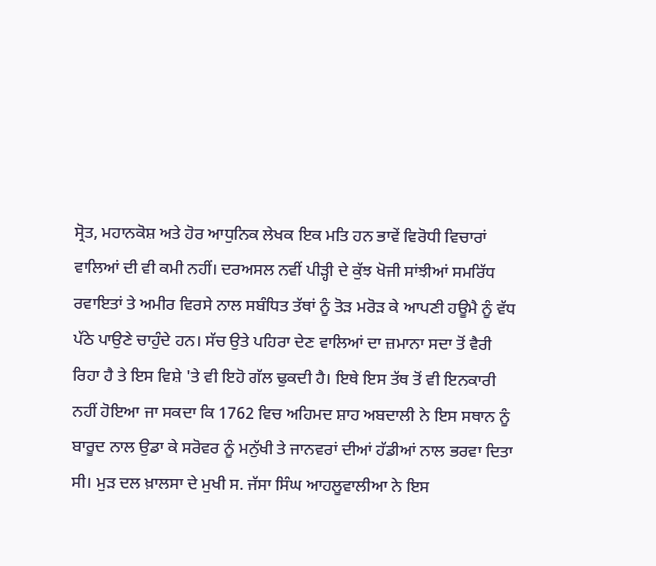ਸ੍ਰੋਤ, ਮਹਾਨਕੋਸ਼ ਅਤੇ ਹੋਰ ਆਧੁਨਿਕ ਲੇਖਕ ਇਕ ਮਤਿ ਹਨ ਭਾਵੇਂ ਵਿਰੋਧੀ ਵਿਚਾਰਾਂ ਵਾਲਿਆਂ ਦੀ ਵੀ ਕਮੀ ਨਹੀਂ। ਦਰਅਸਲ ਨਵੀਂ ਪੀੜ੍ਹੀ ਦੇ ਕੁੱਝ ਖੋਜੀ ਸਾਂਝੀਆਂ ਸਮਰਿੱਧ ਰਵਾਇਤਾਂ ਤੇ ਅਮੀਰ ਵਿਰਸੇ ਨਾਲ ਸਬੰਧਿਤ ਤੱਥਾਂ ਨੂੰ ਤੋੜ ਮਰੋੜ ਕੇ ਆਪਣੀ ਹਊਮੈ ਨੂੰ ਵੱਧ ਪੱਠੇ ਪਾਉਣੇ ਚਾਹੁੰਦੇ ਹਨ। ਸੱਚ ਉਤੇ ਪਹਿਰਾ ਦੇਣ ਵਾਲਿਆਂ ਦਾ ਜ਼ਮਾਨਾ ਸਦਾ ਤੋਂ ਵੈਰੀ ਰਿਹਾ ਹੈ ਤੇ ਇਸ ਵਿਸ਼ੇ 'ਤੇ ਵੀ ਇਹੋ ਗੱਲ ਢੁਕਦੀ ਹੈ। ਇਥੇ ਇਸ ਤੱਥ ਤੋਂ ਵੀ ਇਨਕਾਰੀ ਨਹੀਂ ਹੋਇਆ ਜਾ ਸਕਦਾ ਕਿ 1762 ਵਿਚ ਅਹਿਮਦ ਸ਼ਾਹ ਅਬਦਾਲੀ ਨੇ ਇਸ ਸਥਾਨ ਨੂੰ ਬਾਰੂਦ ਨਾਲ ਉਡਾ ਕੇ ਸਰੋਵਰ ਨੂੰ ਮਨੁੱਖੀ ਤੇ ਜਾਨਵਰਾਂ ਦੀਆਂ ਹੱਡੀਆਂ ਨਾਲ ਭਰਵਾ ਦਿਤਾ ਸੀ। ਮੁੜ ਦਲ ਖ਼ਾਲਸਾ ਦੇ ਮੁਖੀ ਸ. ਜੱਸਾ ਸਿੰਘ ਆਹਲੂਵਾਲੀਆ ਨੇ ਇਸ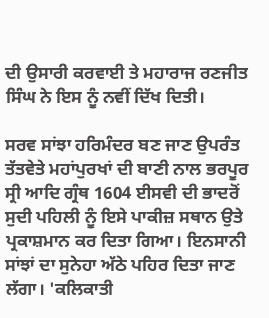ਦੀ ਉਸਾਰੀ ਕਰਵਾਈ ਤੇ ਮਹਾਰਾਜ ਰਣਜੀਤ ਸਿੰਘ ਨੇ ਇਸ ਨੂੰ ਨਵੀਂ ਦਿੱਖ ਦਿਤੀ।

ਸਰਵ ਸਾਂਝਾ ਹਰਿਮੰਦਰ ਬਣ ਜਾਣ ਉਪਰੰਤ ਤੱਤਵੇਤੇ ਮਹਾਂਪੁਰਖਾਂ ਦੀ ਬਾਣੀ ਨਾਲ ਭਰਪੂਰ ਸ੍ਰੀ ਆਦਿ ਗ੍ਰੰਥ 1604 ਈਸਵੀ ਦੀ ਭਾਦਰੋਂ ਸੁਦੀ ਪਹਿਲੀ ਨੂੰ ਇਸੇ ਪਾਕੀਜ਼ ਸਥਾਨ ਉਤੇ ਪ੍ਰਕਾਸ਼ਮਾਨ ਕਰ ਦਿਤਾ ਗਿਆ। ਇਨਸਾਨੀ ਸਾਂਝਾਂ ਦਾ ਸੁਨੇਹਾ ਅੱਠੇ ਪਹਿਰ ਦਿਤਾ ਜਾਣ ਲੱਗਾ। 'ਕਲਿਕਾਤੀ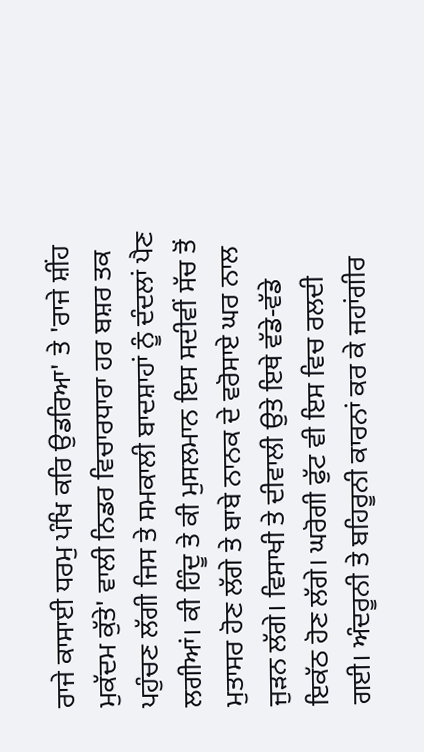ਰਾਜੇ ਕਾਸਾਈ ਧਰਮੁ ਪੰਖਿ ਕਰਿ ਉਡਰਿਆ' ਤੇ 'ਰਾਜੇ ਸ਼ੀਂਹ ਮੁਕੱਦਮ ਕੁੱਤੇ' ਵਾਲੀ ਨਿਡਰ ਵਿਚਾਰਧਾਰਾ ਹਰ ਬਸ਼ਰ ਤਕ ਪਹੁੰਚਣ ਲੱਗੀ ਜਿਸ ਤੇ ਸਮਕਾਲੀ ਬਾਦਸ਼ਾਹਾਂ ਨੂੰ ਦੰਦਲਾਂ ਪੈਣ ਲਗੀਆਂ। ਕੀ ਹਿੰਦੂ ਤੇ ਕੀ ਮੁਸਲਮਾਨ ਇਸ ਸਦੀਵੀਂ ਸੱਚ ਤੋਂ ਮੁਤਾਸਰ ਹੋਣ ਲੱਗੇ ਤੇ ਬਾਬੇ ਨਾਨਕ ਦੇ ਵਰੋਸਾਏ ਘਰ ਨਾਲ ਜੁੜਨ ਲੱਗੇ। ਵਿਸਾਖੀ ਤੇ ਦੀਵਾਲੀ ਉਤੇ ਇਥੇ ਵੱਡੇ-ਵੱਡੇ ਇਕੱਠ ਹੋਣ ਲੱਗੇ। ਘਰੋਗੀ ਫੁੱਟ ਵੀ ਇਸ ਵਿਚ ਰਲਦੀ ਗਈ। ਅੰਦਰੂਨੀ ਤੇ ਬਹਿਰੂਨੀ ਕਾਰਨਾਂ ਕਰ ਕੇ ਜਹਾਂਗੀਰ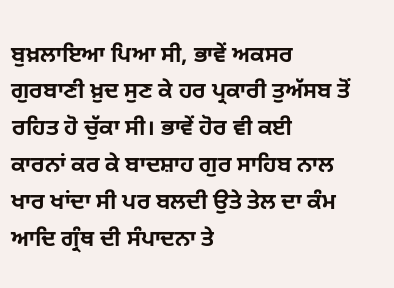ਬੁਖ਼ਲਾਇਆ ਪਿਆ ਸੀ, ਭਾਵੇਂ ਅਕਸਰ ਗੁਰਬਾਣੀ ਖ਼ੁਦ ਸੁਣ ਕੇ ਹਰ ਪ੍ਰਕਾਰੀ ਤੁਅੱਸਬ ਤੋਂ ਰਹਿਤ ਹੋ ਚੁੱਕਾ ਸੀ। ਭਾਵੇਂ ਹੋਰ ਵੀ ਕਈ ਕਾਰਨਾਂ ਕਰ ਕੇ ਬਾਦਸ਼ਾਹ ਗੁਰ ਸਾਹਿਬ ਨਾਲ ਖਾਰ ਖਾਂਦਾ ਸੀ ਪਰ ਬਲਦੀ ਉਤੇ ਤੇਲ ਦਾ ਕੰਮ ਆਦਿ ਗ੍ਰੰਥ ਦੀ ਸੰਪਾਦਨਾ ਤੇ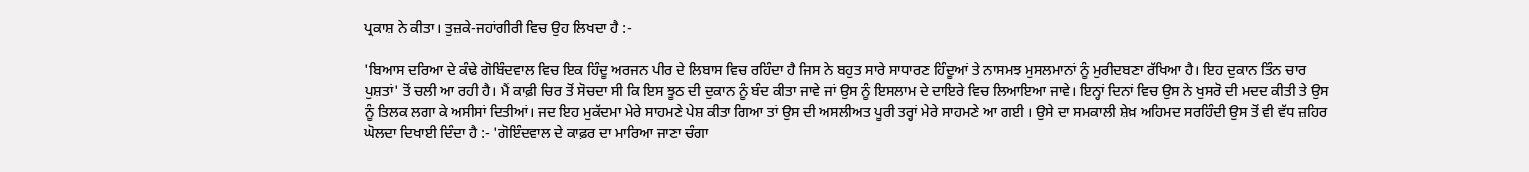ਪ੍ਰਕਾਸ਼ ਨੇ ਕੀਤਾ। ਤੁਜ਼ਕੇ-ਜਹਾਂਗੀਰੀ ਵਿਚ ਉਹ ਲਿਖਦਾ ਹੈ :-

'ਬਿਆਸ ਦਰਿਆ ਦੇ ਕੰਢੇ ਗੋਬਿੰਦਵਾਲ ਵਿਚ ਇਕ ਹਿੰਦੂ ਅਰਜਨ ਪੀਰ ਦੇ ਲਿਬਾਸ ਵਿਚ ਰਹਿੰਦਾ ਹੈ ਜਿਸ ਨੇ ਬਹੁਤ ਸਾਰੇ ਸਾਧਾਰਣ ਹਿੰਦੂਆਂ ਤੇ ਨਾਸਮਝ ਮੁਸਲਮਾਨਾਂ ਨੂੰ ਮੁਰੀਦਬਣਾ ਰੱਖਿਆ ਹੈ। ਇਹ ਦੁਕਾਨ ਤਿੰਨ ਚਾਰ ਪੁਸ਼ਤਾਂ' ਤੋਂ ਚਲੀ ਆ ਰਹੀ ਹੈ। ਮੈਂ ਕਾਫ਼ੀ ਚਿਰ ਤੋਂ ਸੋਚਦਾ ਸੀ ਕਿ ਇਸ ਝੂਠ ਦੀ ਦੁਕਾਨ ਨੂੰ ਬੰਦ ਕੀਤਾ ਜਾਵੇ ਜਾਂ ਉਸ ਨੂੰ ਇਸਲਾਮ ਦੇ ਦਾਇਰੇ ਵਿਚ ਲਿਆਇਆ ਜਾਵੇ। ਇਨ੍ਹਾਂ ਦਿਨਾਂ ਵਿਚ ਉਸ ਨੇ ਖੁਸਰੋ ਦੀ ਮਦਦ ਕੀਤੀ ਤੇ ਉਸ ਨੂੰ ਤਿਲਕ ਲਗਾ ਕੇ ਅਸੀਸਾਂ ਦਿਤੀਆਂ। ਜਦ ਇਹ ਮੁਕੱਦਮਾ ਮੇਰੇ ਸਾਹਮਣੇ ਪੇਸ਼ ਕੀਤਾ ਗਿਆ ਤਾਂ ਉਸ ਦੀ ਅਸਲੀਅਤ ਪੂਰੀ ਤਰ੍ਹਾਂ ਮੇਰੇ ਸਾਹਮਣੇ ਆ ਗਈ । ਉਸੇ ਦਾ ਸਮਕਾਲੀ ਸ਼ੇਖ਼ ਅਹਿਮਦ ਸਰਹਿੰਦੀ ਉਸ ਤੋਂ ਵੀ ਵੱਧ ਜ਼ਹਿਰ ਘੋਲਦਾ ਦਿਖਾਈ ਦਿੰਦਾ ਹੈ :- 'ਗੋਇੰਦਵਾਲ ਦੇ ਕਾਫ਼ਰ ਦਾ ਮਾਰਿਆ ਜਾਣਾ ਚੰਗਾ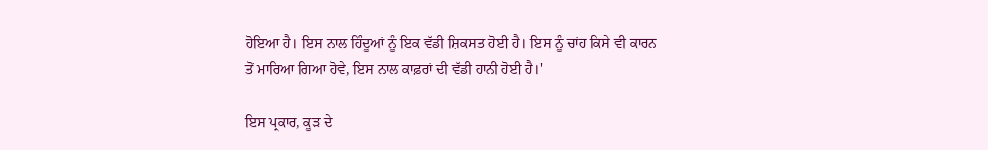ਹੋਇਆ ਹੈ। ਇਸ ਨਾਲ ਹਿੰਦੂਆਂ ਨੂੰ ਇਕ ਵੱਡੀ ਸ਼ਿਕਸਤ ਹੋਈ ਹੈ। ਇਸ ਨੂੰ ਚਾਂਹ ਕਿਸੇ ਵੀ ਕਾਰਨ ਤੋਂ ਮਾਰਿਆ ਗਿਆ ਹੋਵੇ, ਇਸ ਨਾਲ ਕਾਫ਼ਰਾਂ ਦੀ ਵੱਡੀ ਹਾਨੀ ਹੋਈ ਹੈ।'

ਇਸ ਪ੍ਰਕਾਰ, ਕੂੜ ਦੇ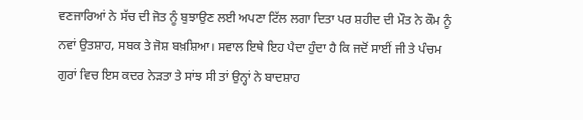ਵਣਜਾਰਿਆਂ ਨੇ ਸੱਚ ਦੀ ਜੋਤ ਨੂੰ ਬੁਝਾਉਣ ਲਈ ਅਪਣਾ ਟਿੱਲ ਲਗਾ ਦਿਤਾ ਪਰ ਸ਼ਹੀਦ ਦੀ ਮੌਤ ਨੇ ਕੌਮ ਨੂੰ ਨਵਾਂ ਉਤਸ਼ਾਹ, ਸਬਕ ਤੇ ਜੋਸ਼ ਬਖ਼ਸ਼ਿਆ। ਸਵਾਲ ਇਥੇ ਇਹ ਪੈਦਾ ਹੁੰਦਾ ਹੈ ਕਿ ਜਦੋਂ ਸਾਈਂ ਜੀ ਤੇ ਪੰਚਮ ਗੁਰਾਂ ਵਿਚ ਇਸ ਕਦਰ ਨੇੜਤਾ ਤੇ ਸਾਂਝ ਸੀ ਤਾਂ ਉਨ੍ਹਾਂ ਨੇ ਬਾਦਸ਼ਾਹ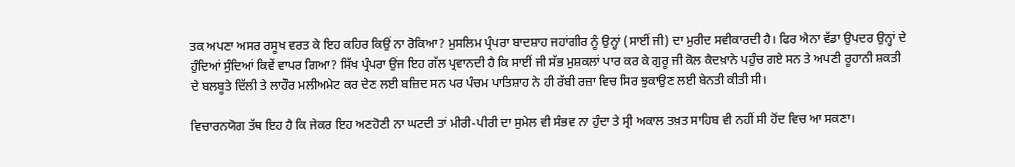ਤਕ ਅਪਣਾ ਅਸਰ ਰਸੂਖ ਵਰਤ ਕੇ ਇਹ ਕਹਿਰ ਕਿਉਂ ਨਾ ਰੋਕਿਆ? ਮੁਸਲਿਮ ਪ੍ਰੰਪਰਾ ਬਾਦਸ਼ਾਹ ਜਹਾਂਗੀਰ ਨੂੰ ਉਨ੍ਹਾਂ (ਸਾਈਂ ਜੀ) ਦਾ ਮੁਰੀਦ ਸਵੀਕਾਰਦੀ ਹੈ। ਫਿਰ ਐਨਾ ਵੱਡਾ ਉਪਦਰ ਉਨ੍ਹਾਂ ਦੇ ਹੁੰਦਿਆਂ ਸੁੰਦਿਆਂ ਕਿਵੇਂ ਵਾਪਰ ਗਿਆ? ਸਿੱਖ ਪ੍ਰੰਪਰਾ ਉਂਜ ਇਹ ਗੱਲ ਪ੍ਰਵਾਨਦੀ ਹੈ ਕਿ ਸਾਈਂ ਜੀ ਸੱਭ ਮੁਸ਼ਕਲਾਂ ਪਾਰ ਕਰ ਕੇ ਗੁਰੂ ਜੀ ਕੋਲ ਕੈਦਖ਼ਾਨੇ ਪਹੁੰਚ ਗਏ ਸਨ ਤੇ ਅਪਣੀ ਰੂਹਾਨੀ ਸ਼ਕਤੀ ਦੇ ਬਲਬੂਤੇ ਦਿੱਲੀ ਤੇ ਲਾਹੌਰ ਮਲੀਅਮੇਟ ਕਰ ਦੇਣ ਲਈ ਬਜ਼ਿਦ ਸਨ ਪਰ ਪੰਚਮ ਪਾਤਿਸ਼ਾਹ ਨੇ ਹੀ ਰੱਬੀ ਰਜ਼ਾ ਵਿਚ ਸਿਰ ਝੁਕਾਉਣ ਲਈ ਬੇਨਤੀ ਕੀਤੀ ਸੀ।

ਵਿਚਾਰਨਯੋਗ ਤੱਥ ਇਹ ਹੈ ਕਿ ਜੇਕਰ ਇਹ ਅਣਹੋਣੀ ਨਾ ਘਟਦੀ ਤਾਂ ਮੀਰੀ-ਪੀਰੀ ਦਾ ਸੁਮੇਲ ਵੀ ਸੰਭਵ ਨਾ ਹੁੰਦਾ ਤੇ ਸ੍ਰੀ ਅਕਾਲ ਤਖ਼ਤ ਸਾਹਿਬ ਵੀ ਨਹੀਂ ਸੀ ਹੋਂਦ ਵਿਚ ਆ ਸਕਣਾ।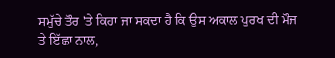ਸਮੁੱਚੇ ਤੌਰ 'ਤੇ ਕਿਹਾ ਜਾ ਸਕਦਾ ਹੈ ਕਿ ਉਸ ਅਕਾਲ ਪੁਰਖ ਦੀ ਮੌਜ ਤੇ ਇੱਛਾ ਨਾਲ,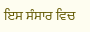ਇਸ ਸੰਸਾਰ ਵਿਚ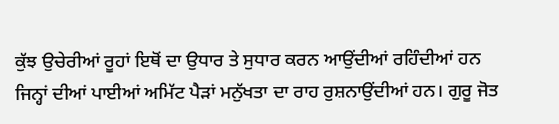ਕੁੱਝ ਉਚੇਰੀਆਂ ਰੂਹਾਂ ਇਥੋਂ ਦਾ ਉਧਾਰ ਤੇ ਸੁਧਾਰ ਕਰਨ ਆਉਂਦੀਆਂ ਰਹਿੰਦੀਆਂ ਹਨ ਜਿਨ੍ਹਾਂ ਦੀਆਂ ਪਾਈਆਂ ਅਮਿੱਟ ਪੈੜਾਂ ਮਨੁੱਖਤਾ ਦਾ ਰਾਹ ਰੁਸ਼ਨਾਉਂਦੀਆਂ ਹਨ। ਗੁਰੂ ਜੋਤ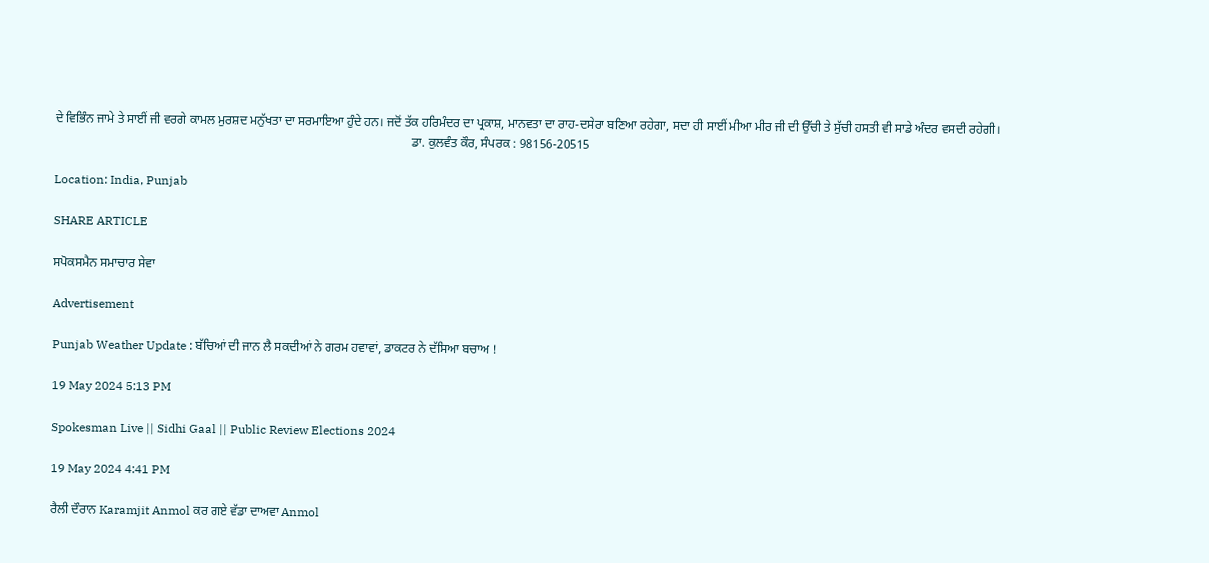ਦੇ ਵਿਭਿੰਨ ਜਾਮੇ ਤੇ ਸਾਈਂ ਜੀ ਵਰਗੇ ਕਾਮਲ ਮੁਰਸ਼ਦ ਮਨੁੱਖਤਾ ਦਾ ਸਰਮਾਇਆ ਹੁੰਦੇ ਹਨ। ਜਦੋਂ ਤੱਕ ਹਰਿਮੰਦਰ ਦਾ ਪ੍ਰਕਾਸ਼, ਮਾਨਵਤਾ ਦਾ ਰਾਹ-ਦਸੇਰਾ ਬਣਿਆ ਰਹੇਗਾ, ਸਦਾ ਹੀ ਸਾਈਂ ਮੀਆ ਮੀਰ ਜੀ ਦੀ ਉੱਚੀ ਤੇ ਸੁੱਚੀ ਹਸਤੀ ਵੀ ਸਾਡੇ ਅੰਦਰ ਵਸਦੀ ਰਹੇਗੀ।
                                                                                                                  ਡਾ. ਕੁਲਵੰਤ ਕੌਰ, ਸੰਪਰਕ : 98156-20515

Location: India, Punjab

SHARE ARTICLE

ਸਪੋਕਸਮੈਨ ਸਮਾਚਾਰ ਸੇਵਾ

Advertisement

Punjab Weather Update : ਬੱਚਿਆਂ ਦੀ ਜਾਨ ਲੈ ਸਕਦੀਆਂ ਨੇ ਗਰਮ ਹਵਾਵਾਂ, ਡਾਕਟਰ ਨੇ ਦੱਸਿਆ ਬਚਾਅ !

19 May 2024 5:13 PM

Spokesman Live || Sidhi Gaal || Public Review Elections 2024

19 May 2024 4:41 PM

ਰੈਲੀ ਦੌਰਾਨ Karamjit Anmol ਕਰ ਗਏ ਵੱਡਾ ਦਾਅਵਾ Anmol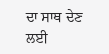ਦਾ ਸਾਥ ਦੇਣ ਲਈ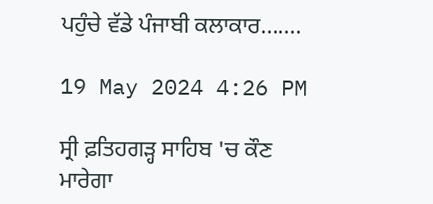ਪਹੁੰਚੇ ਵੱਡੇ ਪੰਜਾਬੀ ਕਲਾਕਾਰ.......

19 May 2024 4:26 PM

ਸ੍ਰੀ ਫ਼ਤਿਹਗੜ੍ਹ ਸਾਹਿਬ 'ਚ ਕੌਣ ਮਾਰੇਗਾ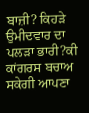ਬਾਜ਼ੀ? ਕਿਹੜੇ ਉਮੀਦਵਾਰ ਦਾ ਪਲੜਾ ਭਾਰੀ?ਕੀ ਕਾਂਗਰਸ ਬਚਾਅ ਸਕੇਗੀ ਆਪਣਾ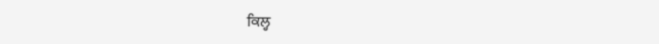ਕਿਲ੍ਹ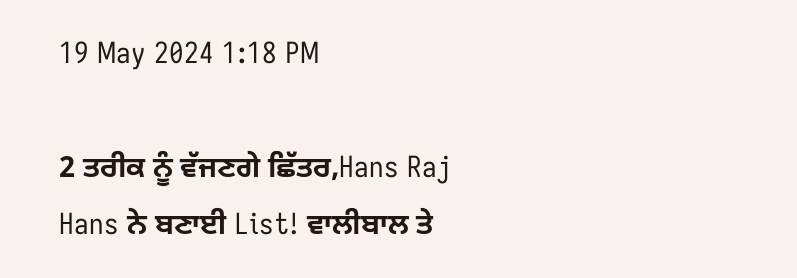19 May 2024 1:18 PM

2 ਤਰੀਕ ਨੂੰ ਵੱਜਣਗੇ ਛਿੱਤਰ,Hans Raj Hans ਨੇ ਬਣਾਈ List! ਵਾਲੀਬਾਲ ਤੇ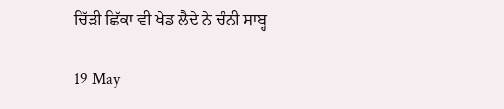ਚਿੱੜੀ ਛਿੱਕਾ ਵੀ ਖੇਡ ਲੈਦੇ ਨੇ ਚੰਨੀ ਸਾਬ੍ਹ

19 May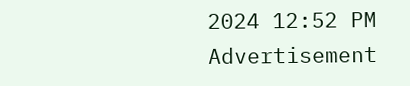2024 12:52 PM
Advertisement